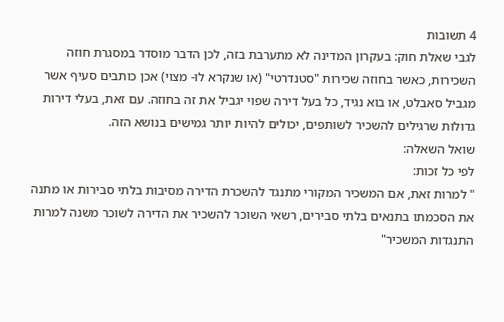4 תשובות
לגבי שאלת חוק: בעקרון המדינה לא מתערבת בזה, לכן הדבר מוסדר במסגרת חוזה השכירות, כאשר בחוזה שכירות "סטנדרטי" (או שנקרא לו- מצוי) אכן כותבים סעיף אשר מגביל סאבלט, או בוא נגיד, כל בעל דירה שפוי יגביל את זה בחוזה. עם זאת, בעלי דירות גדולות שרגילים להשכיר לשותפים, יכולים להיות יותר גמישים בנושא הזה.
שואל השאלה:
לפי כל זכות:
" למרות זאת, אם המשכיר המקורי מתנגד להשכרת הדירה מסיבות בלתי סבירות או מתנה את הסכמתו בתנאים בלתי סבירים, רשאי השוכר להשכיר את הדירה לשוכר משנה למרות התנגדות המשכיר"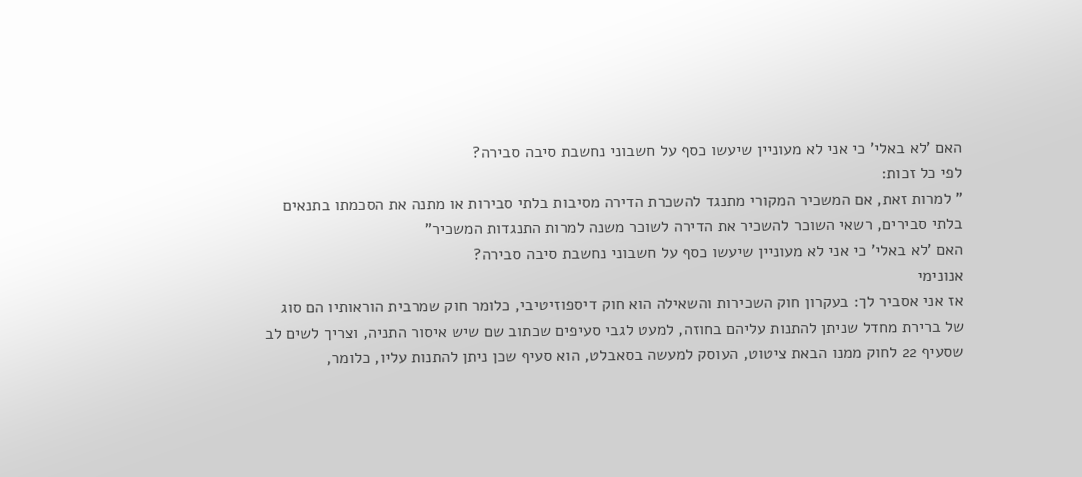האם 'לא באלי' כי אני לא מעוניין שיעשו כסף על חשבוני נחשבת סיבה סבירה?
לפי כל זכות:
" למרות זאת, אם המשכיר המקורי מתנגד להשכרת הדירה מסיבות בלתי סבירות או מתנה את הסכמתו בתנאים בלתי סבירים, רשאי השוכר להשכיר את הדירה לשוכר משנה למרות התנגדות המשכיר"
האם 'לא באלי' כי אני לא מעוניין שיעשו כסף על חשבוני נחשבת סיבה סבירה?
אנונימי
אז אני אסביר לך: בעקרון חוק השכירות והשאילה הוא חוק דיספוזיטיבי, כלומר חוק שמרבית הוראותיו הם סוג של ברירת מחדל שניתן להתנות עליהם בחוזה, למעט לגבי סעיפים שכתוב שם שיש איסור התניה, וצריך לשים לב שסעיף 22 לחוק ממנו הבאת ציטוט, העוסק למעשה בסאבלט, הוא סעיף שכן ניתן להתנות עליו, כלומר,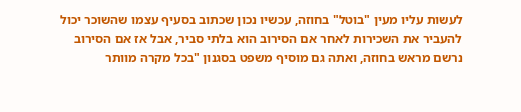לעשות עליו מעין "בוטל" בחוזה, עכשיו נכון שכתוב בסעיף עצמו שהשוכר יכול להעביר את השכירות לאחר אם הסירוב הוא בלתי סביר, אבל אז אם הסירוב נרשם מראש בחוזה, ואתה גם מוסיף משפט בסגנון "בכל מקרה מוותר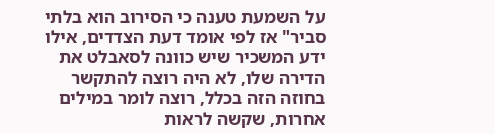על השמעת טענה כי הסירוב הוא בלתי סביר" אז לפי אומד דעת הצדדים, אילו ידע המשכיר שיש כוונה לסאבלט את הדירה שלו, לא היה רוצה להתקשר בחוזה הזה בכלל, רוצה לומר במילים אחרות, שקשה לראות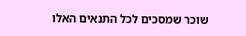שוכר שמסכים לכל התנאים האלו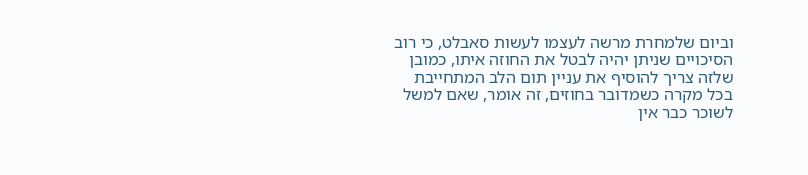וביום שלמחרת מרשה לעצמו לעשות סאבלט, כי רוב הסיכויים שניתן יהיה לבטל את החוזה איתו, כמובן שלזה צריך להוסיף את עניין תום הלב המתחייבת בכל מקרה כשמדובר בחוזים, זה אומר, שאם למשל לשוכר כבר אין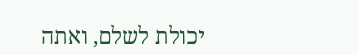יכולת לשלם, ואתה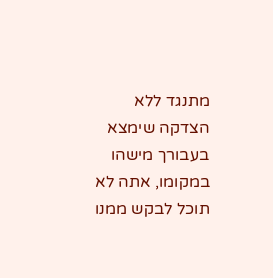מתנגד ללא הצדקה שימצא בעבורך מישהו במקומו, אתה לא תוכל לבקש ממנו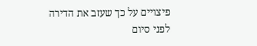פיצויים על כך שעזב את הדירה לפני סיום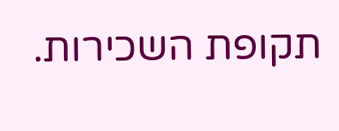תקופת השכירות.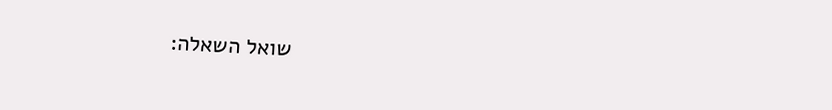שואל השאלה: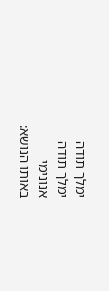ימלך תודה
ימלך תודה
אנונימי
באותו הנושא: